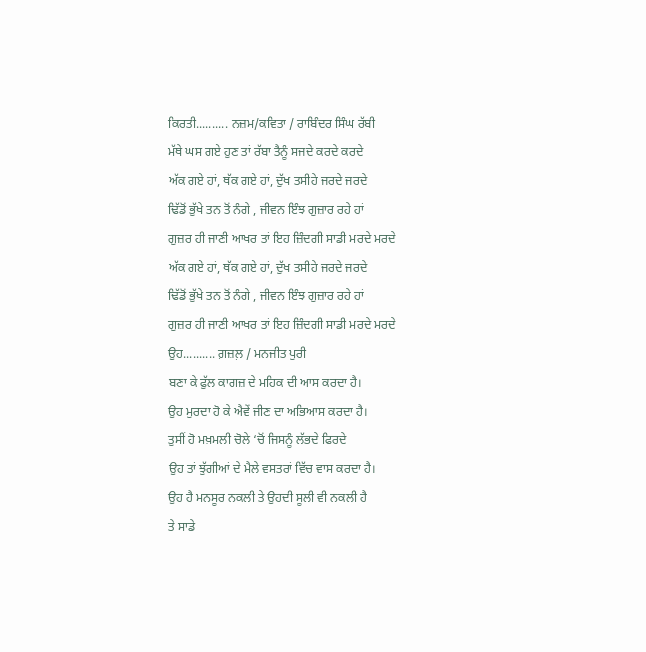ਕਿਰਤੀ.......... ਨਜ਼ਮ/ਕਵਿਤਾ / ਰਾਬਿੰਦਰ ਸਿੰਘ ਰੱਬੀ
ਮੱਥੇ ਘਸ ਗਏ ਹੁਣ ਤਾਂ ਰੱਬਾ ਤੈਨੂੰ ਸਜਦੇ ਕਰਦੇ ਕਰਦੇ
ਅੱਕ ਗਏ ਹਾਂ, ਥੱਕ ਗਏ ਹਾਂ, ਦੁੱਖ ਤਸੀਹੇ ਜਰਦੇ ਜਰਦੇ
ਢਿੱਡੋਂ ਭੁੱਖੇ ਤਨ ਤੋਂ ਨੰਗੇ , ਜੀਵਨ ਇੰਝ ਗੁਜ਼ਾਰ ਰਹੇ ਹਾਂ
ਗੁਜ਼ਰ ਹੀ ਜਾਣੀ ਆਖਰ ਤਾਂ ਇਹ ਜ਼ਿੰਦਗੀ ਸਾਡੀ ਮਰਦੇ ਮਰਦੇ
ਅੱਕ ਗਏ ਹਾਂ, ਥੱਕ ਗਏ ਹਾਂ, ਦੁੱਖ ਤਸੀਹੇ ਜਰਦੇ ਜਰਦੇ
ਢਿੱਡੋਂ ਭੁੱਖੇ ਤਨ ਤੋਂ ਨੰਗੇ , ਜੀਵਨ ਇੰਝ ਗੁਜ਼ਾਰ ਰਹੇ ਹਾਂ
ਗੁਜ਼ਰ ਹੀ ਜਾਣੀ ਆਖਰ ਤਾਂ ਇਹ ਜ਼ਿੰਦਗੀ ਸਾਡੀ ਮਰਦੇ ਮਰਦੇ
ਉਹ.......... ਗ਼ਜ਼ਲ਼ / ਮਨਜੀਤ ਪੁਰੀ
ਬਣਾ ਕੇ ਫੁੱਲ ਕਾਗਜ਼ ਦੇ ਮਹਿਕ ਦੀ ਆਸ ਕਰਦਾ ਹੈ।
ਉਹ ਮੁਰਦਾ ਹੋ ਕੇ ਐਵੇਂ ਜੀਣ ਦਾ ਅਭਿਆਸ ਕਰਦਾ ਹੈ।
ਤੁਸੀਂ ਹੋ ਮਖ਼ਮਲੀ ਚੋਲੇ ‘ਚੋਂ ਜਿਸਨੂੰ ਲੱਭਦੇ ਫਿਰਦੇ
ਉਹ ਤਾਂ ਝੁੱਗੀਆਂ ਦੇ ਮੈਲੇ ਵਸਤਰਾਂ ਵਿੱਚ ਵਾਸ ਕਰਦਾ ਹੈ।
ਉਹ ਹੈ ਮਨਸੂਰ ਨਕਲੀ ਤੇ ਉਹਦੀ ਸੂਲੀ ਵੀ ਨਕਲੀ ਹੈ
ਤੇ ਸਾਡੇ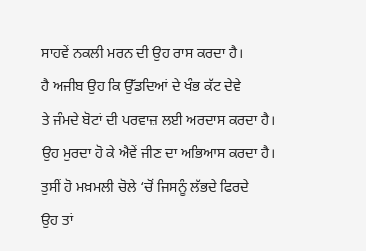ਸਾਹਵੇਂ ਨਕਲੀ ਮਰਨ ਦੀ ਉਹ ਰਾਸ ਕਰਦਾ ਹੈ।
ਹੈ ਅਜੀਬ ਉਹ ਕਿ ਉੱਡਦਿਆਂ ਦੇ ਖੰਭ ਕੱਟ ਦੇਵੇ
ਤੇ ਜੰਮਦੇ ਬੋਟਾਂ ਦੀ ਪਰਵਾਜ਼ ਲਈ ਅਰਦਾਸ ਕਰਦਾ ਹੈ।
ਉਹ ਮੁਰਦਾ ਹੋ ਕੇ ਐਵੇਂ ਜੀਣ ਦਾ ਅਭਿਆਸ ਕਰਦਾ ਹੈ।
ਤੁਸੀਂ ਹੋ ਮਖ਼ਮਲੀ ਚੋਲੇ ‘ਚੋਂ ਜਿਸਨੂੰ ਲੱਭਦੇ ਫਿਰਦੇ
ਉਹ ਤਾਂ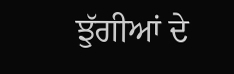ਝੁੱਗੀਆਂ ਦੇ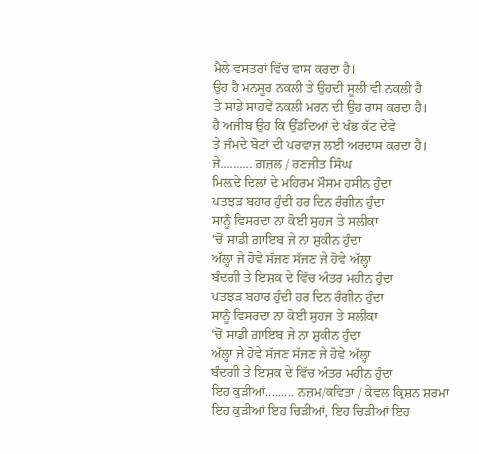ਮੈਲੇ ਵਸਤਰਾਂ ਵਿੱਚ ਵਾਸ ਕਰਦਾ ਹੈ।
ਉਹ ਹੈ ਮਨਸੂਰ ਨਕਲੀ ਤੇ ਉਹਦੀ ਸੂਲੀ ਵੀ ਨਕਲੀ ਹੈ
ਤੇ ਸਾਡੇ ਸਾਹਵੇਂ ਨਕਲੀ ਮਰਨ ਦੀ ਉਹ ਰਾਸ ਕਰਦਾ ਹੈ।
ਹੈ ਅਜੀਬ ਉਹ ਕਿ ਉੱਡਦਿਆਂ ਦੇ ਖੰਭ ਕੱਟ ਦੇਵੇ
ਤੇ ਜੰਮਦੇ ਬੋਟਾਂ ਦੀ ਪਰਵਾਜ਼ ਲਈ ਅਰਦਾਸ ਕਰਦਾ ਹੈ।
ਜੇ.......... ਗ਼ਜ਼ਲ / ਰਣਜੀਤ ਸਿੰਘ
ਮਿਲ਼ਦੇ ਦਿਲਾਂ ਦੇ ਮਹਿਰਮ ਮੌਸਮ ਹਸੀਨ ਹੁੰਦਾ
ਪਤਝੜ ਬਹਾਰ ਹੁੰਦੀ ਹਰ ਦਿਨ ਰੰਗੀਨ ਹੁੰਦਾ
ਸਾਨੂੰ ਵਿਸਰਦਾ ਨਾ ਕੋਈ ਸੁਹਜ ਤੇ ਸਲੀਕਾ
‘ਚੋਂ ਸਾਡੀ ਗ਼ਾਇਬ ਜੇ ਨਾ ਸ਼ੁਕੀਨ ਹੁੰਦਾ
ਅੱਲ੍ਹਾ ਜੇ ਹੋਵੇ ਸੱਜਣ ਸੱਜਣ ਜੇ ਹੋਵੇ ਅੱਲ੍ਹਾ
ਬੰਦਗੀ ਤੇ ਇਸ਼ਕ ਦੇ ਵਿੱਚ ਅੰਤਰ ਮਹੀਨ ਹੁੰਦਾ
ਪਤਝੜ ਬਹਾਰ ਹੁੰਦੀ ਹਰ ਦਿਨ ਰੰਗੀਨ ਹੁੰਦਾ
ਸਾਨੂੰ ਵਿਸਰਦਾ ਨਾ ਕੋਈ ਸੁਹਜ ਤੇ ਸਲੀਕਾ
‘ਚੋਂ ਸਾਡੀ ਗ਼ਾਇਬ ਜੇ ਨਾ ਸ਼ੁਕੀਨ ਹੁੰਦਾ
ਅੱਲ੍ਹਾ ਜੇ ਹੋਵੇ ਸੱਜਣ ਸੱਜਣ ਜੇ ਹੋਵੇ ਅੱਲ੍ਹਾ
ਬੰਦਗੀ ਤੇ ਇਸ਼ਕ ਦੇ ਵਿੱਚ ਅੰਤਰ ਮਹੀਨ ਹੁੰਦਾ
ਇਹ ਕੁੜੀਆਂ......... ਨਜ਼ਮ/ਕਵਿਤਾ / ਕੇਵਲ ਕ੍ਰਿਸ਼ਨ ਸ਼ਰਮਾ
ਇਹ ਕੁੜੀਆਂ ਇਹ ਚਿੜੀਆਂ, ਇਹ ਚਿੜੀਆਂ ਇਹ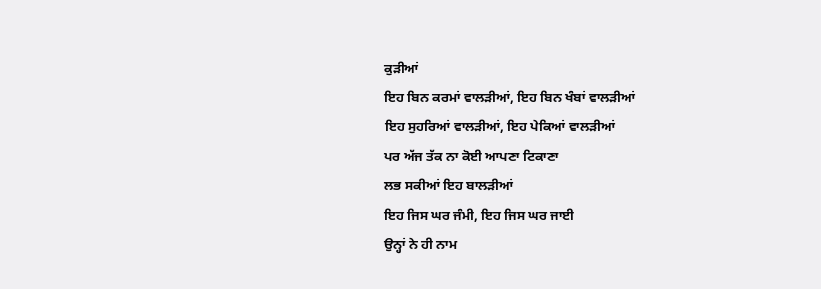ਕੁੜੀਆਂ
ਇਹ ਬਿਨ ਕਰਮਾਂ ਵਾਲੜੀਆਂ, ਇਹ ਬਿਨ ਖੰਬਾਂ ਵਾਲੜੀਆਂ
ਇਹ ਸੁਹਰਿਆਂ ਵਾਲੜੀਆਂ, ਇਹ ਪੇਕਿਆਂ ਵਾਲੜੀਆਂ
ਪਰ ਅੱਜ ਤੱਕ ਨਾ ਕੋਈ ਆਪਣਾ ਟਿਕਾਣਾ
ਲਭ ਸਕੀਆਂ ਇਹ ਬਾਲੜੀਆਂ
ਇਹ ਜਿਸ ਘਰ ਜੰਮੀ, ਇਹ ਜਿਸ ਘਰ ਜਾਈ
ਉਨ੍ਹਾਂ ਨੇ ਹੀ ਨਾਮ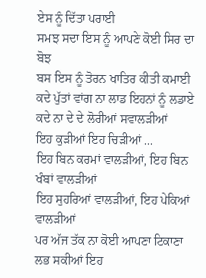ਏਸ ਨੂੰ ਦਿੱਤਾ ਪਰਾਈ
ਸਮਝ ਸਦਾ ਇਸ ਨੂੰ ਆਪਣੇ ਕੋਈ ਸਿਰ ਦਾ ਬੋਝ
ਬਸ ਇਸ ਨੂੰ ਤੋਰਨ ਖਾਤਿਰ ਕੀਤੀ ਕਮਾਈ
ਕਦੇ ਪੁੱਤਾਂ ਵਾਂਗ ਨਾ ਲਾਡ ਇਹਨਾਂ ਨੂੰ ਲਡਾਏ
ਕਦੇ ਨਾ ਦੇ ਦੇ ਲੋਰੀਆਂ ਸਵਾਲੜੀਆਂ
ਇਹ ਕੁੜੀਆਂ ਇਹ ਚਿੜੀਆਂ ...
ਇਹ ਬਿਨ ਕਰਮਾਂ ਵਾਲੜੀਆਂ, ਇਹ ਬਿਨ ਖੰਬਾਂ ਵਾਲੜੀਆਂ
ਇਹ ਸੁਹਰਿਆਂ ਵਾਲੜੀਆਂ, ਇਹ ਪੇਕਿਆਂ ਵਾਲੜੀਆਂ
ਪਰ ਅੱਜ ਤੱਕ ਨਾ ਕੋਈ ਆਪਣਾ ਟਿਕਾਣਾ
ਲਭ ਸਕੀਆਂ ਇਹ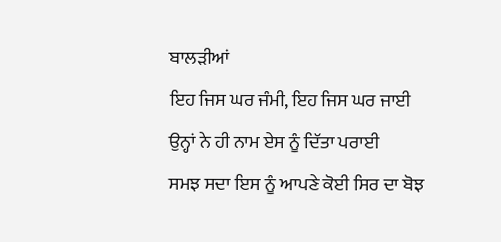ਬਾਲੜੀਆਂ
ਇਹ ਜਿਸ ਘਰ ਜੰਮੀ, ਇਹ ਜਿਸ ਘਰ ਜਾਈ
ਉਨ੍ਹਾਂ ਨੇ ਹੀ ਨਾਮ ਏਸ ਨੂੰ ਦਿੱਤਾ ਪਰਾਈ
ਸਮਝ ਸਦਾ ਇਸ ਨੂੰ ਆਪਣੇ ਕੋਈ ਸਿਰ ਦਾ ਬੋਝ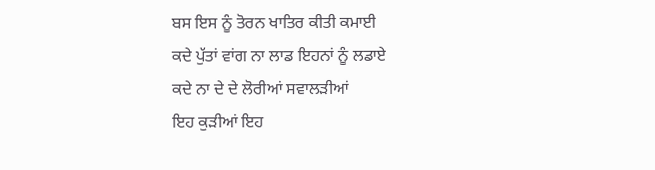ਬਸ ਇਸ ਨੂੰ ਤੋਰਨ ਖਾਤਿਰ ਕੀਤੀ ਕਮਾਈ
ਕਦੇ ਪੁੱਤਾਂ ਵਾਂਗ ਨਾ ਲਾਡ ਇਹਨਾਂ ਨੂੰ ਲਡਾਏ
ਕਦੇ ਨਾ ਦੇ ਦੇ ਲੋਰੀਆਂ ਸਵਾਲੜੀਆਂ
ਇਹ ਕੁੜੀਆਂ ਇਹ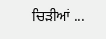ਚਿੜੀਆਂ ...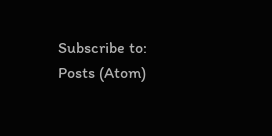Subscribe to:
Posts (Atom)